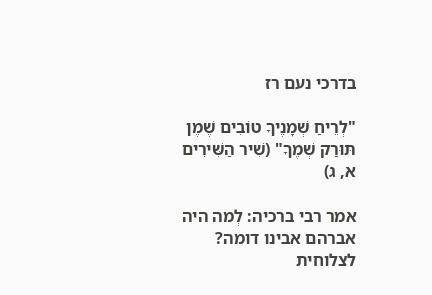בדרכי נעם רז

"לְרֵיחַ שְׁמָנֶיךָ טוֹבִים שֶׁמֶן תּוּרַק שְׁמֶךָ" (שִׁיר הַשִּׁירִים א, ג)

אמר רבי ברכיה: לְמה היה אברהם אבינו דומה? לצלוחית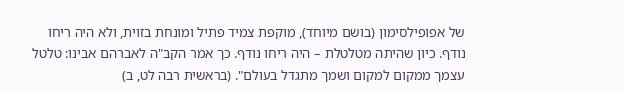של אפופילסימון (בושם מיוחד), מוקפת צמיד פתיל ומונחת בזוית, ולא היה ריחו נודף. כיון שהיתה מטלטלת – היה ריחו נודף. כך אמר הקב"ה לאברהם אבינו: טלטל עצמך ממקום למקום ושמך מתגדל בעולם". (בראשית רבה לט, ב)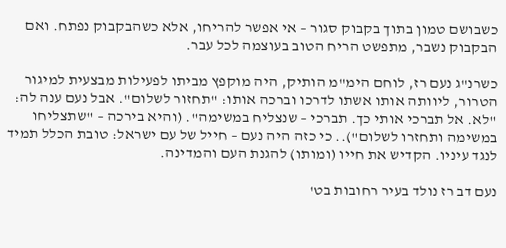כשבושם טמון בתוך בקבוק סגור – אי אפשר להריחו, אלא כשהבקבוק נפתח. ואם הבקבוק נשבר, מתפשט הריח הטוב בעוצמה לכל עבר.

כשרנ"ג נעם רז, לוחם הימ"מ הותיק, היה מוקפץ מביתו לפעילות מבצעית למיגור הטרור, ליוותה אותו אשתו לדרכו וברכה אותו: "תחזור לשלום". אבל נעם ענה לה: "לא. אל תברכי אותי כך. תברכי – שנצליח במשימה". (והיא בירכה – "שתצליחו במשימה ותחזרו לשלום").. כי כזה היה נעם – חייל של עם ישראל: טובת הכלל תמיד לנגד עיניו. הקדיש את חייו (ומותו) להגנת העם והמדינה.

נעם דב רז נולד בעיר רחובות בט'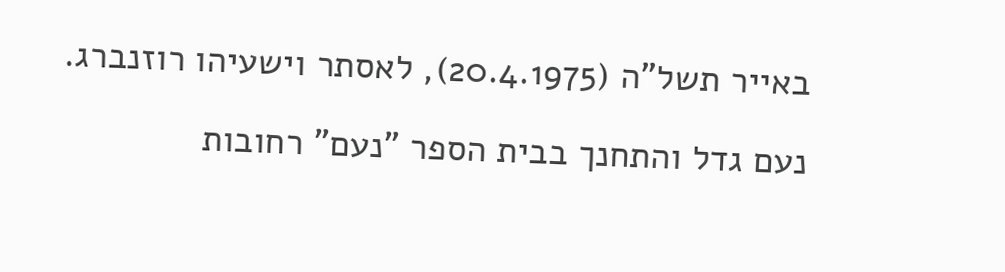באייר תשל"ה (20.4.1975), לאסתר וישעיהו רוזנברג.

נעם גדל והתחנך בבית הספר "נעם" רחובות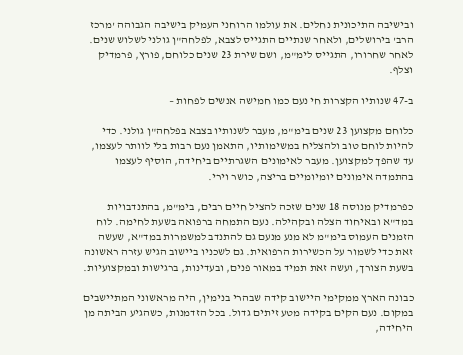ובישיבה התיכונית נחלים. את עולמו הרוחני העמיק בישיבה הגבוהה 'מרכז הרב' בירושלים, ולאחר שנתיים התגייס לצבא, לפלחה"ן גולני לשלוש שנים. לאחר שחרורו, התגייס לימ"מ, ושם שירת 23 שנים כלוחם, פורץ, פרמדיק וצלף.

ב-47 שנותיו הקצרות חי נעם כמו חמישה אנשים לפחות –

כלוחם מקצוען 23 שנים בימ"מ, מעבר לשנותיו בצבא בפלחה"ן גולני. כדי להיות לוחם טוב ולהצליח במשימותיו, התאמן נעם רבות בלי לוותר לעצמו, עד שהפך למקצוען. מעבר לאימונים השגרתיים ביחידה, הוסיף לעצמו בהתמדה אימונים יומיומיים בריצה, כושר וירי.

כפרמדיק מנוסה 18 שנים שזכה להציל חיים רבים, בימ"מ, בהתנדבויות במד"א ובאיחוד הצלה ובקהילה. נעם התמחה ברפואה בשעת לחימה. לוח הזמנים העמוס בימ"מ לא מנע מנעם גם להתנדב למשמרות במד"א, שעשה זאת כדי לשמור על הכשירות הרפואית. גם לשכניו ביישוב הגיש עזרה ראשונה בשעת הצורך, ועשה זאת תמיד במאור פנים, ובעדינות, ברגישות ובמקצועיות.

כבונה הארץ ממקימי היישוב קידה שבהרי בנימין, היה מראשוני המתיישבים במקום. נעם הקים בקידה מטע זיתים גדול. בכל הזדמנות, כשהגיע הביתה מן היחידה,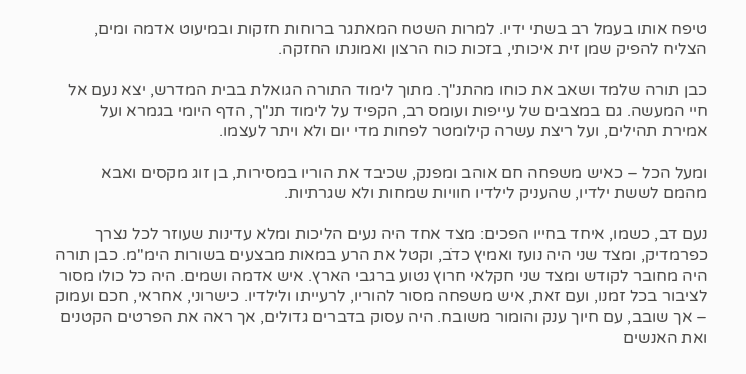טיפח אותו בעמל רב בשתי ידיו. למרות השטח המאתגר ברוחות חזקות ובמיעוט אדמה ומים, הצליח להפיק שמן זית איכותי, בזכות כוח הרצון ואמונתו החזקה.

כבן תורה שלמד ושאב את כוחו מהתנ"ך. מתוך לימוד התורה הגואלת בבית המדרש, יצא נעם אל חיי המעשה. גם במצבים של עייפות ועומס רב, הקפיד על לימוד תנ"ך, הדף היומי בגמרא ועל אמירת תהילים, ועל ריצת עשרה קילומטר לפחות מדי יום ולא ויתר לעצמו.

ומעל הכל – כאיש משפחה חם אוהב ומפנק, שכיבד את הוריו במסירות, בן זוג מקסים ואבא מהמם לששת ילדיו, שהעניק לילדיו חוויות שמחות ולא שגרתיות.

נעם דב, כשמו, איחד בחייו הפכים: מצד אחד היה נעים הליכות ומלא עדינות שעוזר לכל נצרך כפרמדיק, ומצד שני היה נועז ואמיץ כדֹב, וקטל את הרע במאות מבצעים בשורות הימ"מ. כבן תורה היה מחובר לקודש ומצד שני חקלאי חרוץ נטוע ברגבי הארץ. איש אדמה ושמים. היה כל כולו מסור לציבור בכל זמנו, ועם זאת, איש משפחה מסור להוריו, לרעייתו ולילדיו. כישרוני, אחראי, חכם ועמוק – אך שובב, עם חיוך ענק והומור משובח. היה עסוק בדברים גדולים, אך ראה את הפרטים הקטנים ואת האנשים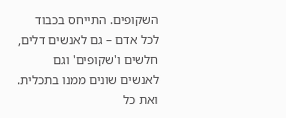השקופים. התייחס בכבוד לכל אדם – גם לאנשים דלים, חלשים ו'שקופים' וגם לאנשים שונים ממנו בתכלית. ואת כל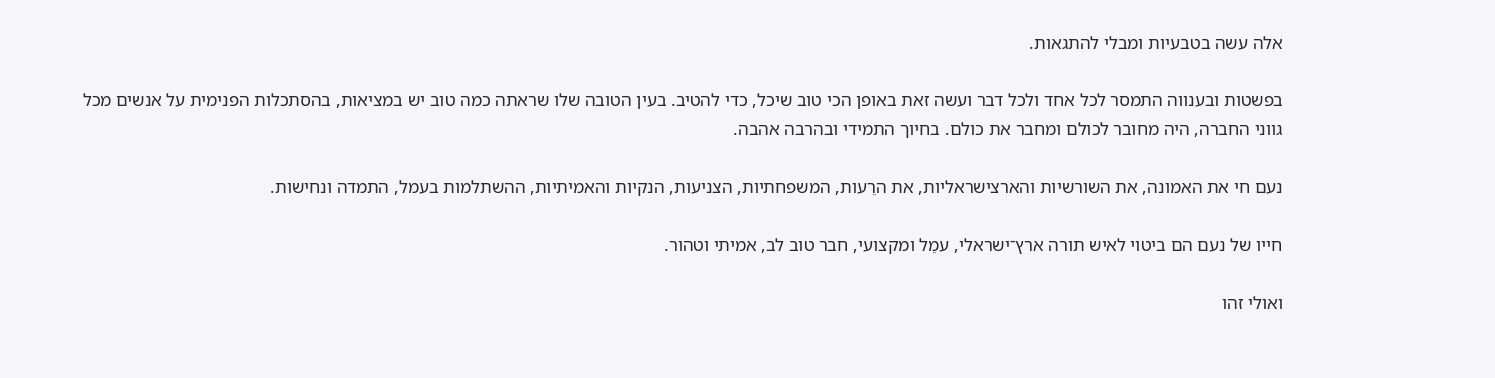אלה עשה בטבעיות ומבלי להתגאות.

בפשטות ובענווה התמסר לכל אחד ולכל דבר ועשה זאת באופן הכי טוב שיכל, כדי להטיב. בעין הטובה שלו שראתה כמה טוב יש במציאות, בהסתכלות הפנימית על אנשים מכל גווני החברה, היה מחובר לכולם ומחבר את כולם. בחיוך התמידי ובהרבה אהבה.

נעם חי את האמונה, את השורשיות והארצישראליות, את הרֵעות, המשפחתיות, הצניעות, הנקיות והאמיתיות, ההשתלמות בעמל, התמדה ונחישות.

חייו של נעם הם ביטוי לאיש תורה ארץ־ישראלי, עמֵל ומקצועי, חבר טוב לב, אמיתי וטהור.

ואולי זהו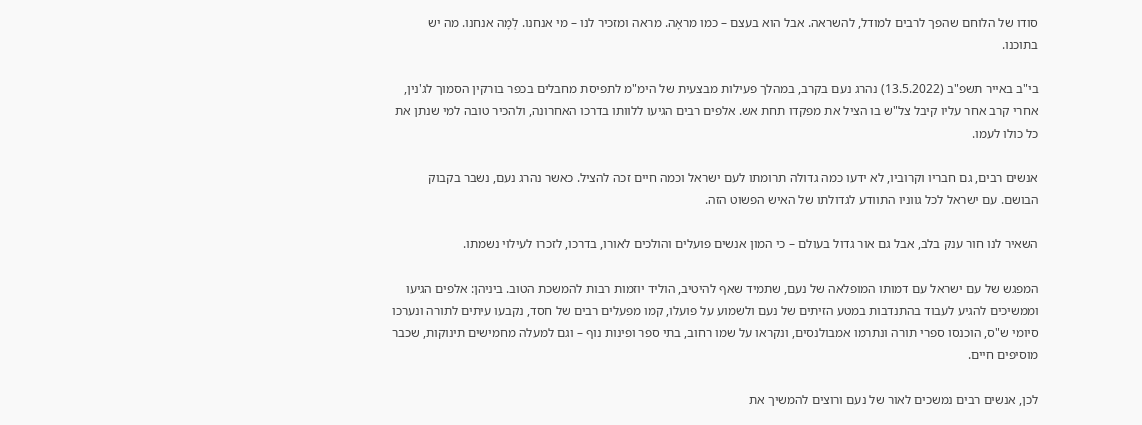סודו של הלוחם שהפך לרבים למודל, להשראה. אבל הוא בעצם – כמו מראָה. מראה ומזכיר לנו – מי אנחנו. לְמָה אנחנו. מה יש בתוכנו.

בי"ב באייר תשפ"ב (13.5.2022) נהרג נעם בקרב, במהלך פעילות מבצעית של הימ"מ לתפיסת מחבלים בכפר בורקין הסמוך לג'נין, אחרי קרב אחר עליו קיבל צל"ש בו הציל את מפקדו תחת אש. אלפים רבים הגיעו ללוותו בדרכו האחרונה, ולהכיר טובה למי שנתן את כל כולו לעמו.

אנשים רבים, גם חבריו וקרוביו, לא ידעו כמה גדולה תרומתו לעם ישראל וכמה חיים זכה להציל. כאשר נהרג נעם, נשבר בקבוק הבושם. עם ישראל לכל גווניו התוודע לגדולתו של האיש הפשוט הזה.

השאיר לנו חור ענק בלב, אבל גם אור גדול בעולם – כי המון אנשים פועלים והולכים לאורו, בדרכו, לזכרו לעילוי נשמתו.

המפגש של עם ישראל עם דמותו המופלאה של נעם, שתמיד שאף להיטיב, הוליד יוזמות רבות להמשכת הטוב. ביניהן: אלפים הגיעו וממשיכים להגיע לעבוד בהתנדבות במטע הזיתים של נעם ולשמוע על פועלו, קמו מפעלים רבים של חסד, נקבעו עיתים לתורה ונערכו סיומי ש"ס, הוכנסו ספרי תורה ונתרמו אמבולנסים, ונקראו על שמו רחוב, בתי ספר ופינות נוף – וגם למעלה מחמישים תינוקות, שכבר מוסיפים חיים.

לכן, אנשים רבים נמשכים לאור של נעם ורוצים להמשיך את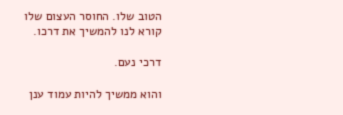הטוב שלו. החוסר העצום שלו קורא לנו להמשיך את דרכו.

דרכי נעם.

והוא ממשיך להיות עמוד ענן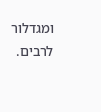ומגדלור לרבים.